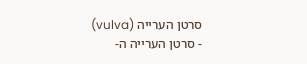סרטן הערייה (vulva)
- סרטן הערייה ה-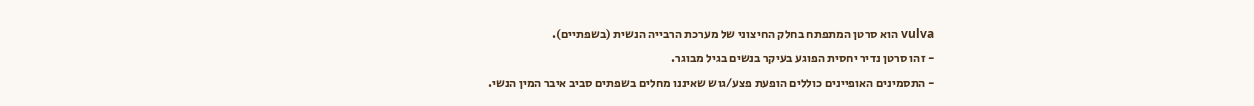vulva הוא סרטן המתפתח בחלק החיצוני של מערכת הרבייה הנשית (בשפתיים).
- זהו סרטן נדיר יחסית הפוגע בעיקר בנשים בגיל מבוגר.
- התסמינים האופיינים כוללים הופעת פצע/גוש שאיננו מחלים בשפתים סביב איבר המין הנשי.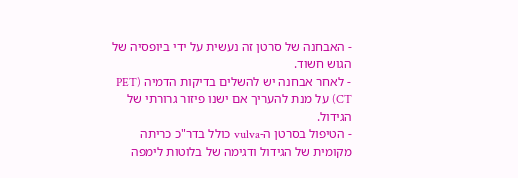- האבחנה של סרטן זה נעשית על ידי ביופסיה של הגוש חשוד.
- לאחר אבחנה יש להשלים בדיקות הדמיה (PET CT) על מנת להעריך אם ישנו פיזור גרורתי של הגידול.
- הטיפול בסרטן ה-vulva כולל בדר"כ כריתה מקומית של הגידול ודגימה של בלוטות לימפה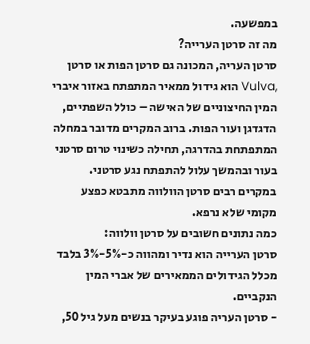במפשעה.
מה זה סרטן הערייה?
סרטן העריה, המכונה גם סרטן הפות או סרטן ,Vulva הוא גידול ממאיר המתפתח באזור איברי המין החיצוניים של האישה – כולל השפתיים, הדגדגן ועור הפות. ברוב המקרים מדובר במחלה המתפתחת בהדרגה, תחילה כשינוי טרום סרטני בעור ובהמשך עלול להתפתח נגע סרטני. במקרים רבים סרטן הוולווה מתבטא כפצע מקומי שלא נרפא.
כמה נתונים חשובים על סרטן וולווה:
סרטן הערייה הוא נדיר ומהווה כ-5%-3% בלבד מכלל הגידולים הממאירים של אברי המין הנקביים.
- סרטן העריה פוגע בעיקר בנשים מעל גיל 50,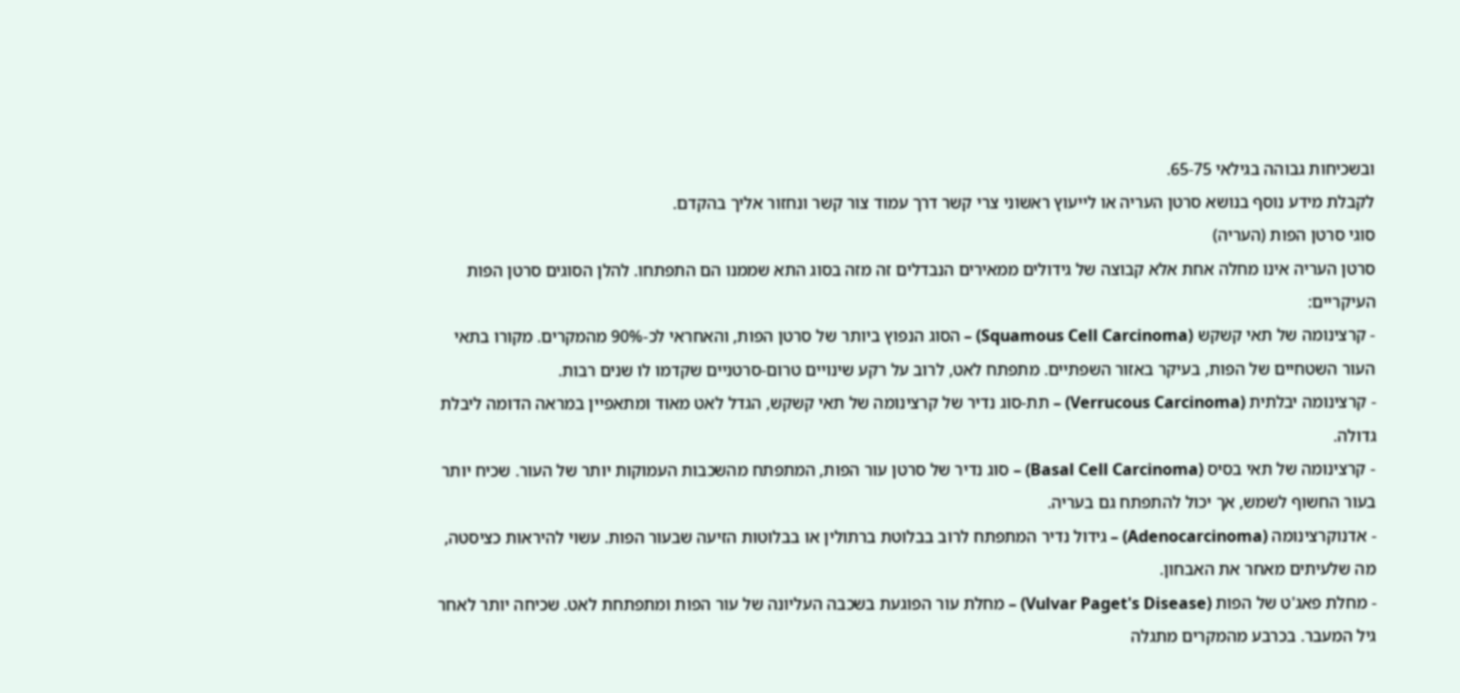ובשכיחות גבוהה בגילאי 65-75.
לקבלת מידע נוסף בנושא סרטן העריה או לייעוץ ראשוני צרי קשר דרך עמוד צור קשר ונחזור אליך בהקדם.
סוגי סרטן הפות (העריה)
סרטן העריה אינו מחלה אחת אלא קבוצה של גידולים ממאירים הנבדלים זה מזה בסוג התא שממנו הם התפתחו. להלן הסוגים סרטן הפות העיקריים:
- קרצינומה של תאי קשקש (Squamous Cell Carcinoma) – הסוג הנפוץ ביותר של סרטן הפות, והאחראי לכ-90% מהמקרים. מקורו בתאי העור השטחיים של הפות, בעיקר באזור השפתיים. מתפתח לאט, לרוב על רקע שינויים טרום-סרטניים שקדמו לו שנים רבות.
- קרצינומה יבלתית (Verrucous Carcinoma) – תת-סוג נדיר של קרצינומה של תאי קשקש, הגדל לאט מאוד ומתאפיין במראה הדומה ליבלת גדולה.
- קרצינומה של תאי בסיס (Basal Cell Carcinoma) – סוג נדיר של סרטן עור הפות, המתפתח מהשכבות העמוקות יותר של העור. שכיח יותר בעור החשוף לשמש, אך יכול להתפתח גם בעריה.
- אדנוקרצינומה (Adenocarcinoma) – גידול נדיר המתפתח לרוב בבלוטת ברתולין או בבלוטות הזיעה שבעור הפות. עשוי להיראות כציסטה, מה שלעיתים מאחר את האבחון.
- מחלת פאג'ט של הפות (Vulvar Paget's Disease) – מחלת עור הפוגעת בשכבה העליונה של עור הפות ומתפתחת לאט. שכיחה יותר לאחר גיל המעבר. בכרבע מהמקרים מתגלה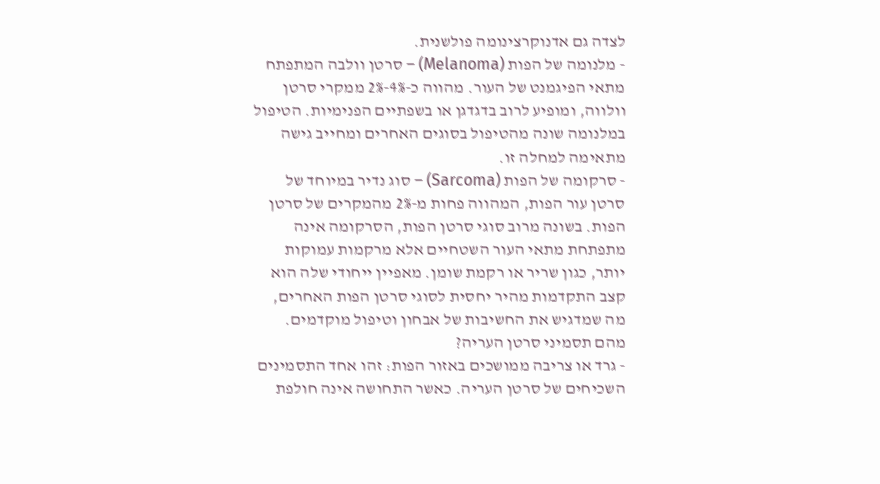לצדה גם אדנוקרצינומה פולשנית.
- מלנומה של הפות (Melanoma) – סרטן וולבה המתפתח מתאי הפיגמנט של העור. מהווה כ-4%-2% ממקרי סרטן וולווה, ומופיע לרוב בדגדגן או בשפתיים הפנימיות. הטיפול במלנומה שונה מהטיפול בסוגים האחרים ומחייב גישה מתאימה למחלה זו.
- סרקומה של הפות (Sarcoma) – סוג נדיר במיוחד של סרטן עור הפות, המהווה פחות מ-2% מהמקרים של סרטן הפות. בשונה מרוב סוגי סרטן הפות, הסרקומה אינה מתפתחת מתאי העור השטחיים אלא מרקמות עמוקות יותר, כגון שריר או רקמת שומן. מאפיין ייחודי שלה הוא קצב התקדמות מהיר יחסית לסוגי סרטן הפות האחרים, מה שמדגיש את החשיבות של אבחון וטיפול מוקדמים.
מהם תסמיני סרטן העריה?
- גרד או צריבה ממושכים באזור הפות: זהו אחד התסמינים השכיחים של סרטן העריה. כאשר התחושה אינה חולפת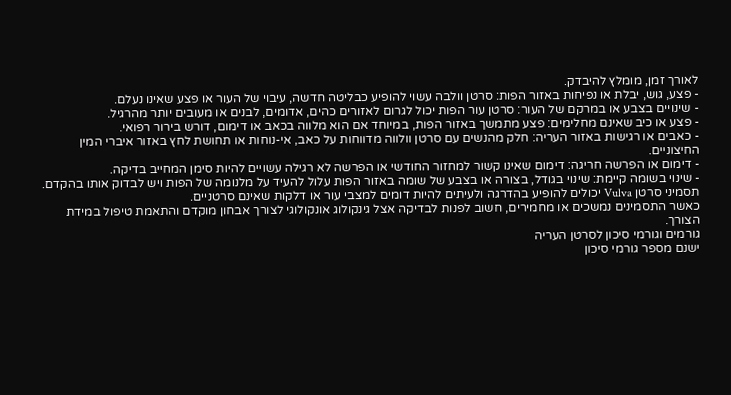לאורך זמן, מומלץ להיבדק.
- פצע, גוש, יבלת או נפיחות באזור הפות: סרטן וולבה עשוי להופיע כבליטה חדשה, עיבוי של העור או פצע שאינו נעלם.
- שינויים בצבע או במרקם של העור: סרטן עור הפות יכול לגרום לאזורים כהים, אדומים, לבנים או מעובים יותר מהרגיל.
- פצע או כיב שאינם מחלימים: פצע מתמשך באזור הפות, במיוחד אם הוא מלווה בכאב או דימום, דורש בירור רפואי.
- כאבים או רגישות באזור העריה: חלק מהנשים עם סרטן וולווה מדווחות על כאב, אי-נוחות או תחושת לחץ באזור איברי המין החיצוניים.
- דימום או הפרשה חריגה: דימום שאינו קשור למחזור החודשי או הפרשה לא רגילה עשויים להיות סימן המחייב בדיקה.
- שינוי בשומה קיימת: שינוי בגודל, בצורה או בצבע של שומה באזור הפות עלול להעיד על מלנומה של הפות ויש לבדוק אותו בהקדם.
תסמיני סרטן Vulva יכולים להופיע בהדרגה ולעיתים להיות דומים למצבי עור או דלקות שאינם סרטניים.
כאשר התסמינים נמשכים או מחמירים, חשוב לפנות לבדיקה אצל גינקולוג אונקולוגי לצורך אבחון מוקדם והתאמת טיפול במידת הצורך.
גורמים וגורמי סיכון לסרטן העריה
ישנם מספר גורמי סיכון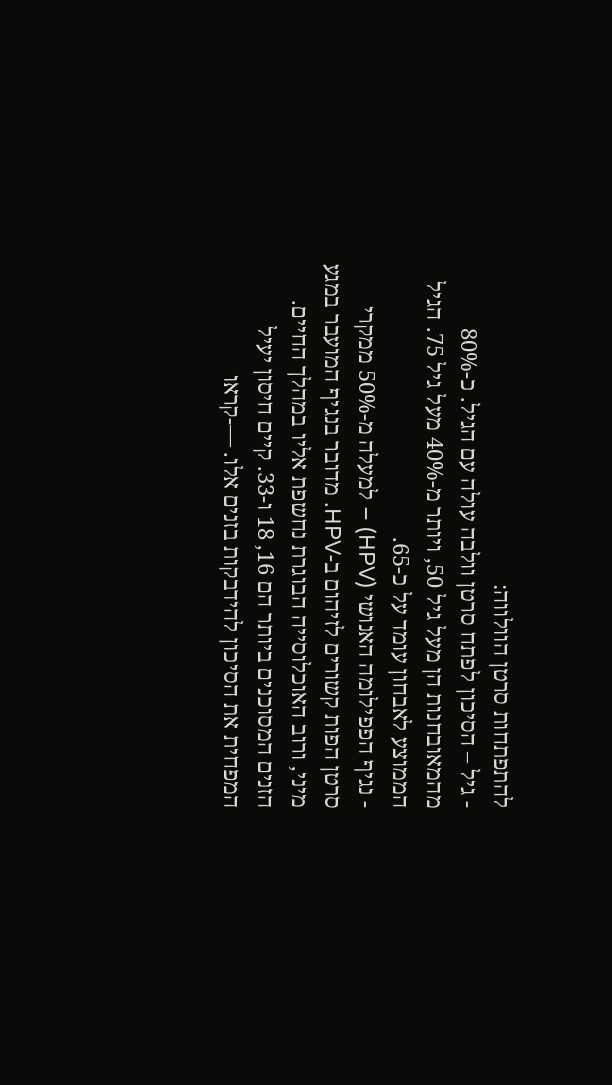להתפתחות סרטן הוולווה:
- גיל – הסיכון לפתח סרטן וולבה עולה עם הגיל. כ-80% מהמאובחנות הן מעל גיל 50, ויותר מ-40% מעל גיל 75. הגיל הממוצע לאבחון עומד על כ-65.
- נגיף הפפילומה האנושי (HPV) – למעלה מ-50% ממקרי סרטן הפות קשורים לזיהום ב-HPV. מדובר בנגיף המועבר במגע מיני, ורוב האוכלוסייה הבוגרת נחשפת אליו במהלך החיים. הזנים המסוכנים ביותר הם 16, 18 ו-33. קיים חיסון יעיל המפחית את הסיכון להידבקות בזנים אלו. —-קראו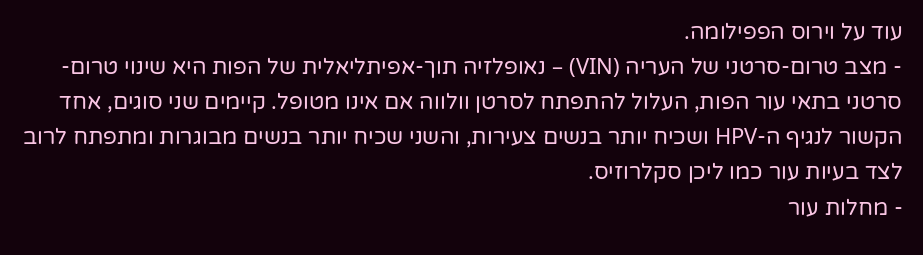עוד על וירוס הפפילומה.
- מצב טרום-סרטני של העריה (VIN) – נאופלזיה תוך-אפיתליאלית של הפות היא שינוי טרום-סרטני בתאי עור הפות, העלול להתפתח לסרטן וולווה אם אינו מטופל. קיימים שני סוגים, אחד הקשור לנגיף ה-HPV ושכיח יותר בנשים צעירות, והשני שכיח יותר בנשים מבוגרות ומתפתח לרוב לצד בעיות עור כמו ליכן סקלרוזיס.
- מחלות עור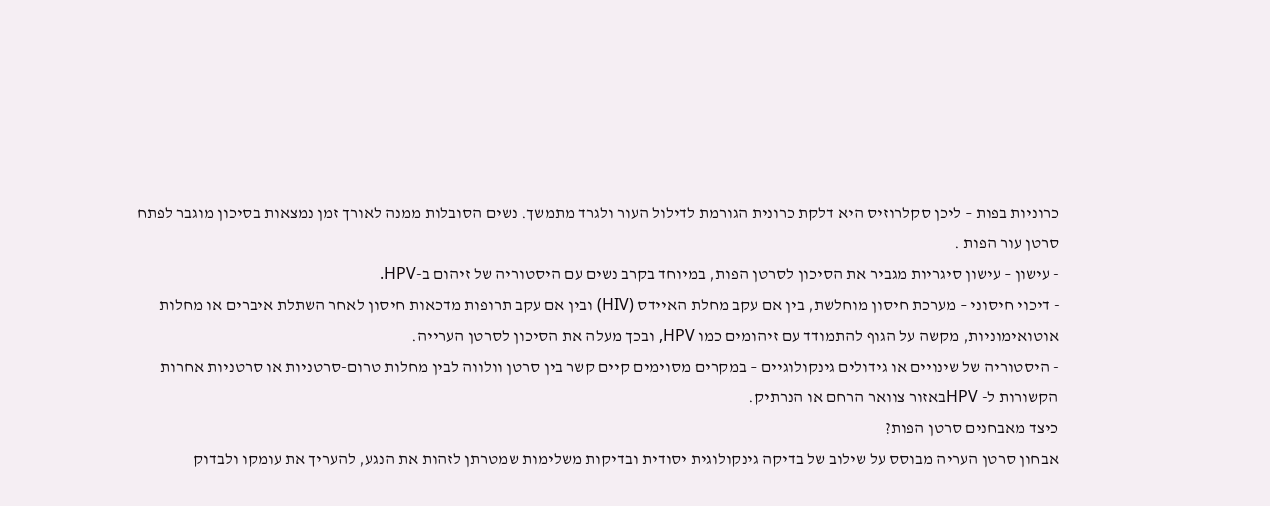כרוניות בפות – ליכן סקלרוזיס היא דלקת כרונית הגורמת לדילול העור ולגרד מתמשך. נשים הסובלות ממנה לאורך זמן נמצאות בסיכון מוגבר לפתח סרטן עור הפות .
- עישון – עישון סיגריות מגביר את הסיכון לסרטן הפות, במיוחד בקרב נשים עם היסטוריה של זיהום ב-HPV.
- דיכוי חיסוני – מערכת חיסון מוחלשת, בין אם עקב מחלת האיידס (HIV) ובין אם עקב תרופות מדכאות חיסון לאחר השתלת איברים או מחלות אוטואימוניות, מקשה על הגוף להתמודד עם זיהומים כמו HPV, ובכך מעלה את הסיכון לסרטן הערייה.
- היסטוריה של שינויים או גידולים גינקולוגיים – במקרים מסוימים קיים קשר בין סרטן וולווה לבין מחלות טרום-סרטניות או סרטניות אחרות הקשורות ל- HPVבאזור צוואר הרחם או הנרתיק.
כיצד מאבחנים סרטן הפות?
אבחון סרטן העריה מבוסס על שילוב של בדיקה גינקולוגית יסודית ובדיקות משלימות שמטרתן לזהות את הנגע, להעריך את עומקו ולבדוק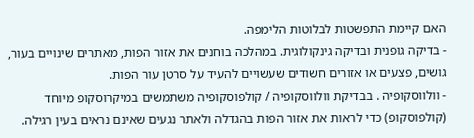האם קיימת התפשטות לבלוטות הלימפה.
- בדיקה גופנית ובדיקה גינקולוגית. במהלכה בוחנים את אזור הפות, מאתרים שינויים בעור, גושים, פצעים או אזורים חשודים שעשויים להעיד על סרטן עור הפות.
- וולווסקופיה . בבדיקת וולווסקופיה / קולפוסקופיה משתמשים במיקרוסקופ מיוחד (קולפוסקופ) כדי לראות את אזור הפות בהגדלה ולאתר נגעים שאינם נראים בעין רגילה.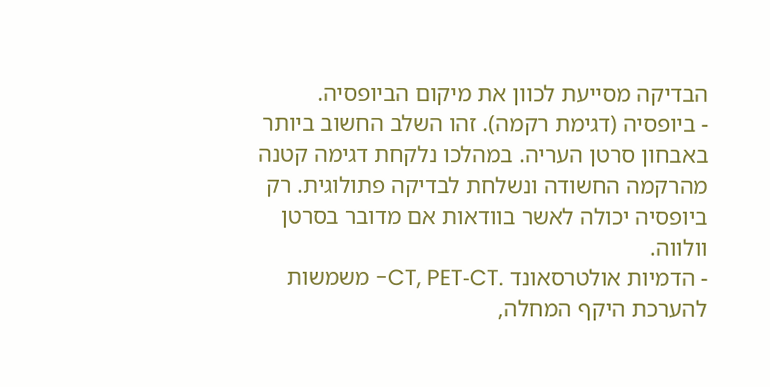הבדיקה מסייעת לכוון את מיקום הביופסיה.
- ביופסיה (דגימת רקמה). זהו השלב החשוב ביותר באבחון סרטן העריה. במהלכו נלקחת דגימה קטנה מהרקמה החשודה ונשלחת לבדיקה פתולוגית. רק ביופסיה יכולה לאשר בוודאות אם מדובר בסרטן וולווה.
- הדמיות אולטרסאונד .CT, PET‑CT- משמשות להערכת היקף המחלה,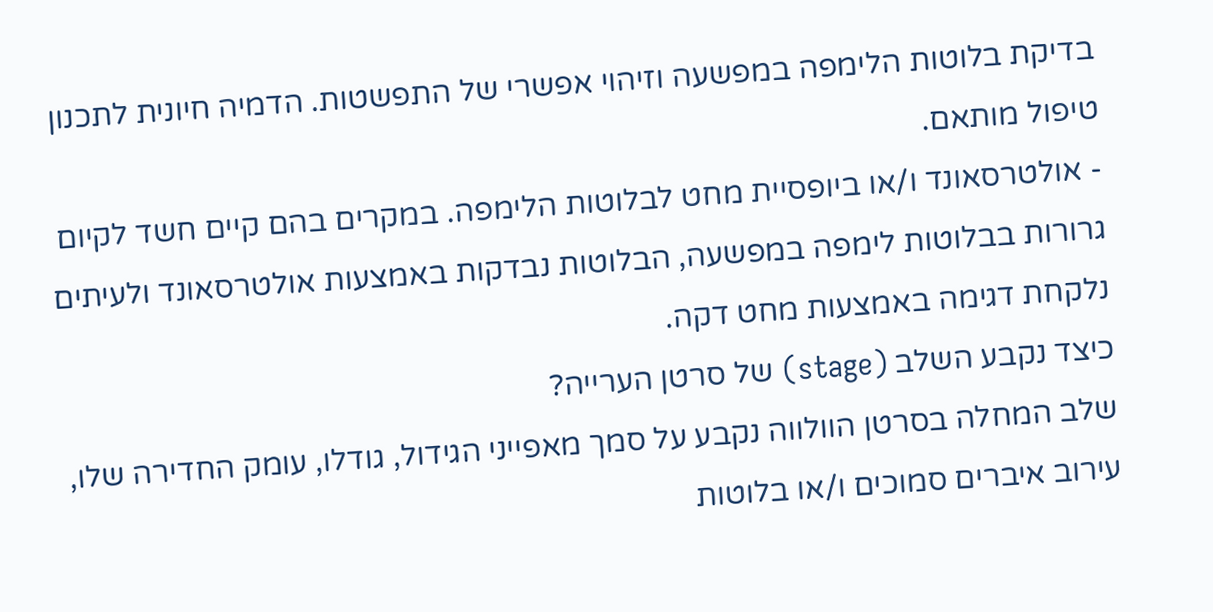בדיקת בלוטות הלימפה במפשעה וזיהוי אפשרי של התפשטות. הדמיה חיונית לתכנון טיפול מותאם.
- אולטרסאונד ו/או ביופסיית מחט לבלוטות הלימפה. במקרים בהם קיים חשד לקיום גרורות בבלוטות לימפה במפשעה, הבלוטות נבדקות באמצעות אולטרסאונד ולעיתים נלקחת דגימה באמצעות מחט דקה.
כיצד נקבע השלב (stage) של סרטן הערייה?
שלב המחלה בסרטן הוולווה נקבע על סמך מאפייני הגידול, גודלו, עומק החדירה שלו, עירוב איברים סמוכים ו/או בלוטות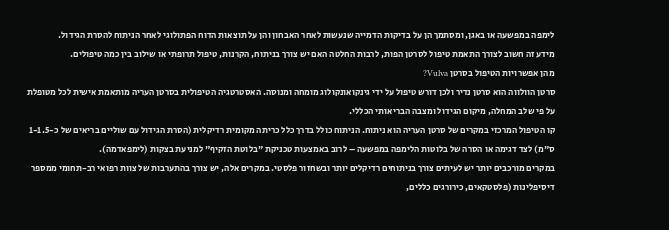לימפה במפשעה או באגן, ומסתמך הן על בדיקות הדמייה שנעשות לאחר האבחון והן על תוצאות הדוח הפתולוגי לאחר הניתוח להסרת הגידול.
מידע זה חשוב לצורך התאמת טיפול לסרטן הפות, לרבות החלטה האם יש צורך בניתוח, הקרנות, טיפול תרופתי או שילוב בין כמה טיפולים.
מהן אפשרויות הטיפול בסרטן Vulva?
סרטן הוולווה הוא סרטן נדיר ולכן דורש טיפול על ידי גינקואונקולוג מומחה ומנוסה. האסטרטגיה הטיפולית בסרטן העריה מותאמת אישית לכל מטופלת על פי שלב המחלה, מיקום הגידול ומצבה הבריאותי הכללי.
קו הטיפול המרכזי במקרים של סרטן העריה הוא ניתוח. הניתוח כולל בדרך כלל כריתה מקומית רדיקלית (הסרת הגידול עם שוליים בריאים של כ-1-1.5 ס"מ) לצד דגימה או הסרה של בלוטות הלימפה במפשעה – לרוב באמצעות טכניקת "בלוטת הזקיף" למניעת בצקות (לימפאדמה).
במקרים מורכבים יותר יש לעיתים צורך בניתוחים רדיקלים יותר ובשחזור פלסטי. במקרים אלה, יש צורך בהתערבות של צוות רפואי רב-תחומי ממספר דיסיפלינות (פלסטקאים, כירורגים כללים,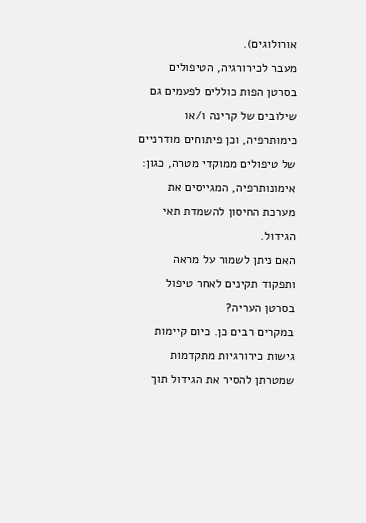אורולוגים).
מעבר לכירורגיה, הטיפולים בסרטן הפות כוללים לפעמים גם שילובים של קרינה ו/או כימותרפיה, וכן פיתוחים מודרניים של טיפולים ממוקדי מטרה, כגון: אימונותרפיה, המגייסים את מערכת החיסון להשמדת תאי הגידול.
האם ניתן לשמור על מראה ותפקוד תקינים לאחר טיפול בסרטן העריה?
במקרים רבים כן. כיום קיימות גישות כירורגיות מתקדמות שמטרתן להסיר את הגידול תוך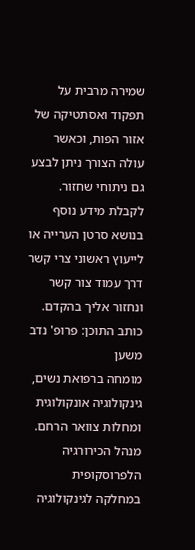שמירה מרבית על תפקוד ואסתטיקה של אזור הפות, וכאשר עולה הצורך ניתן לבצע גם ניתוחי שחזור.
לקבלת מידע נוסף בנושא סרטן הערייה או לייעוץ ראשוני צרי קשר דרך עמוד צור קשר ונחזור אליך בהקדם.
כותב התוכן: פרופ' נדב משען
מומחה ברפואת נשים, גינקולוגיה אונקולוגית ומחלות צוואר הרחם.
מנהל הכירורגיה הלפרוסקופית במחלקה לגינקולוגיה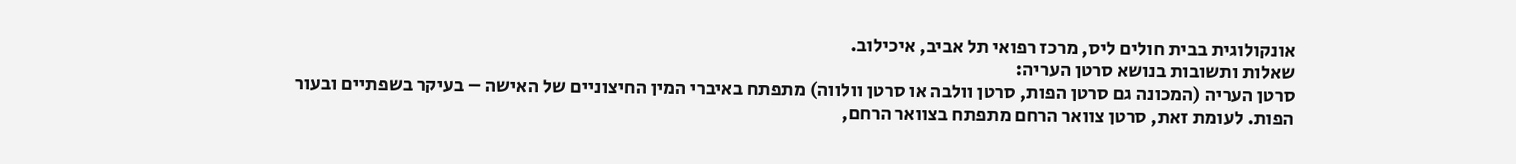אונקולוגית בבית חולים ליס, מרכז רפואי תל אביב, איכילוב.
שאלות ותשובות בנושא סרטן העריה:
סרטן העריה (המכונה גם סרטן הפות, סרטן וולבה או סרטן וולווה) מתפתח באיברי המין החיצוניים של האישה – בעיקר בשפתיים ובעור הפות. לעומת זאת, סרטן צוואר הרחם מתפתח בצוואר הרחם,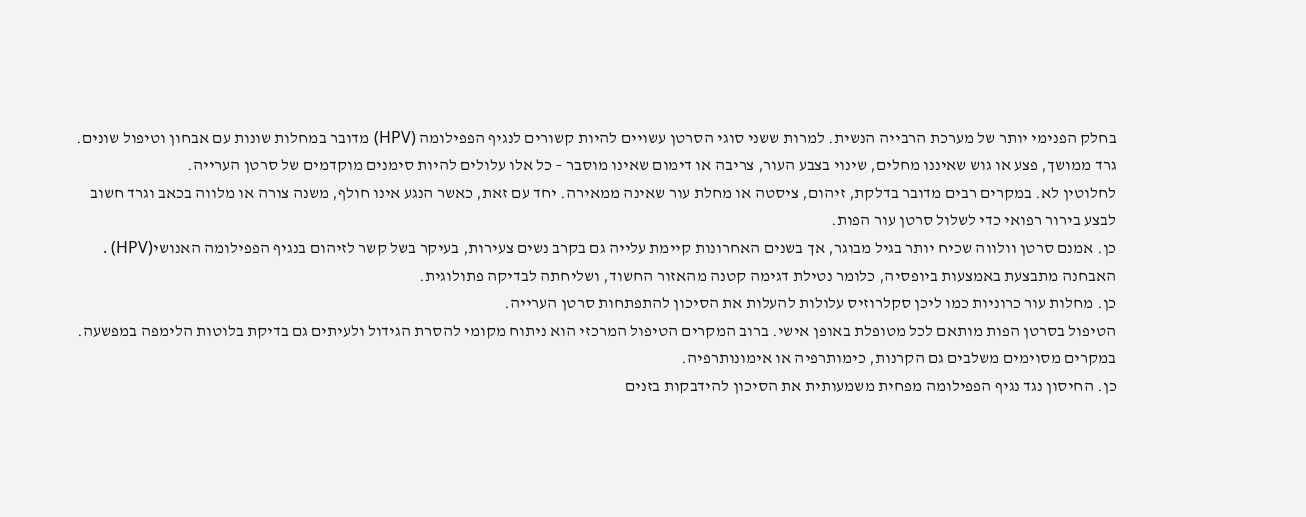בחלק הפנימי יותר של מערכת הרבייה הנשית. למרות ששני סוגי הסרטן עשויים להיות קשורים לנגיף הפפילומה (HPV) מדובר במחלות שונות עם אבחון וטיפול שונים.
גרד ממושך, פצע או גוש שאיננו מחלים, שינוי בצבע העור, צריבה או דימום שאינו מוסבר – כל אלו עלולים להיות סימנים מוקדמים של סרטן הערייה.
לחלוטין לא. במקרים רבים מדובר בדלקת, זיהום, ציסטה או מחלת עור שאינה ממאירה. יחד עם זאת, כאשר הנגע אינו חולף, משנה צורה או מלווה בכאב וגרד חשוב לבצע בירור רפואי כדי לשלול סרטן עור הפות.
כן. אמנם סרטן וולווה שכיח יותר בגיל מבוגר, אך בשנים האחרונות קיימת עלייה גם בקרב נשים צעירות, בעיקר בשל קשר לזיהום בנגיף הפפילומה האנושי(HPV) .
האבחנה מתבצעת באמצעות ביופסיה, כלומר נטילת דגימה קטנה מהאזור החשוד, ושליחתה לבדיקה פתולוגית.
כן. מחלות עור כרוניות כמו ליכן סקלרוזיס עלולות להעלות את הסיכון להתפתחות סרטן הערייה.
הטיפול בסרטן הפות מותאם לכל מטופלת באופן אישי. ברוב המקרים הטיפול המרכזי הוא ניתוח מקומי להסרת הגידול ולעיתים גם בדיקת בלוטות הלימפה במפשעה. במקרים מסוימים משלבים גם הקרנות, כימותרפיה או אימונותרפיה.
כן. החיסון נגד נגיף הפפילומה מפחית משמעותית את הסיכון להידבקות בזנים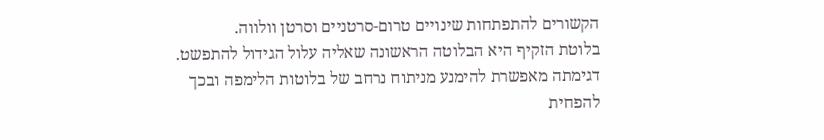הקשורים להתפתחות שינויים טרום-סרטניים וסרטן וולווה.
בלוטת הזקיף היא הבלוטה הראשונה שאליה עלול הגידול להתפשט. דגימתה מאפשרת להימנע מניתוח נרחב של בלוטות הלימפה ובכך להפחית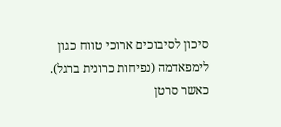סיכון לסיבוכים ארוכי טווח כגון לימפאדמה (נפיחות כרונית ברגל).
כאשר סרטן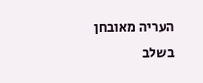העריה מאובחן בשלב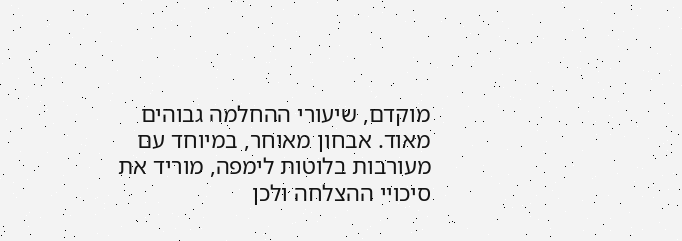מוקדם, שיעורי ההחלמה גבוהים מאוד. אבחון מאוחר, במיוחד עם מעורבות בלוטות לימפה, מוריד את סיכויי ההצלחה ולכן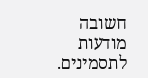חשובה מודעות לתסמינים.